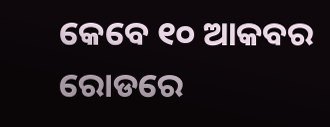କେବେ ୧୦ ଆକବର ରୋଡରେ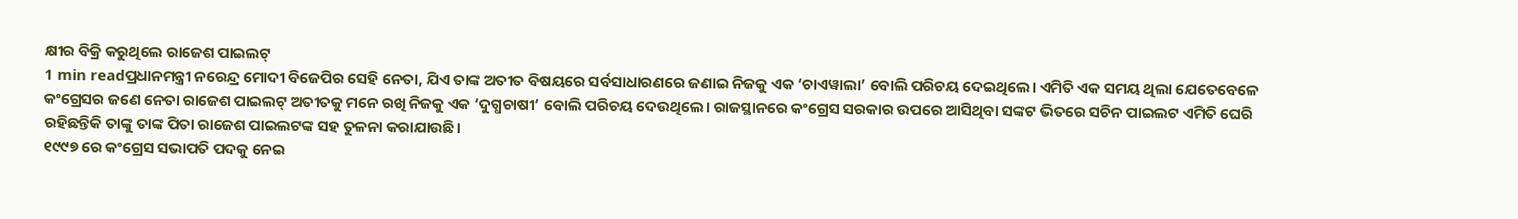କ୍ଷୀର ବିକ୍ରି କରୁଥିଲେ ରାଜେଶ ପାଇଲଟ୍
1 min readପ୍ରଧାନମନ୍ତ୍ରୀ ନରେନ୍ଦ୍ର ମୋଦୀ ବିଜେପିର ସେହି ନେତା, ଯିଏ ତାଙ୍କ ଅତୀତ ବିଷୟରେ ସର୍ବସାଧାରଣରେ ଜଣାଇ ନିଜକୁ ଏକ ‘ଚାଏୱାଲା’ ବୋଲି ପରିଚୟ ଦେଇଥିଲେ। ଏମିତି ଏକ ସମୟ ଥିଲା ଯେତେବେଳେ କଂଗ୍ରେସର ଜଣେ ନେତା ରାଜେଶ ପାଇଲଟ୍ ଅତୀତକୁ ମନେ ରଖି ନିଜକୁ ଏକ ‘ଦୁଗ୍ଧଚାଷୀ’ ବୋଲି ପରିଚୟ ଦେଉଥିଲେ। ରାଜସ୍ଥାନରେ କଂଗ୍ରେସ ସରକାର ଉପରେ ଆସିଥିବା ସଙ୍କଟ ଭିତରେ ସଚିନ ପାଇଲଟ ଏମିତି ଘେରି ରହିଛନ୍ତିକି ତାଙ୍କୁ ତାଙ୍କ ପିତା ରାଜେଶ ପାଇଲଟଙ୍କ ସହ ତୁଳନା କରାଯାଉଛି।
୧୯୯୭ ରେ କଂଗ୍ରେସ ସଭାପତି ପଦକୁ ନେଇ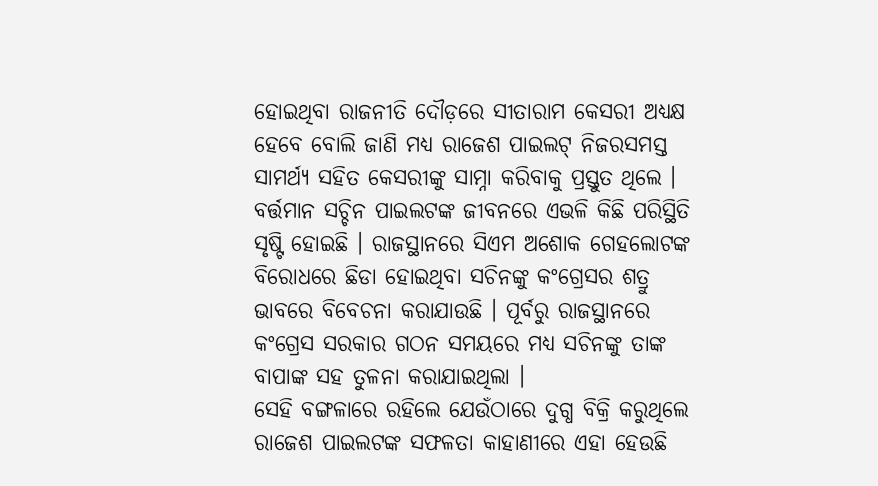ହୋଇଥିବା ରାଜନୀତି ଦୌଡ଼ରେ ସୀତାରାମ କେସରୀ ଅଧ୍ୟକ୍ଷ ହେବେ ବୋଲି ଜାଣି ମଧ୍ୟ ରାଜେଶ ପାଇଲଟ୍ ନିଜରସମସ୍ତ ସାମର୍ଥ୍ୟ ସହିତ କେସରୀଙ୍କୁ ସାମ୍ନା କରିବାକୁ ପ୍ରସ୍ତୁତ ଥିଲେ । ବର୍ତ୍ତମାନ ସଚ୍ଚିନ ପାଇଲଟଙ୍କ ଜୀବନରେ ଏଭଳି କିଛି ପରିସ୍ଥିତି ସୃଷ୍ଟି ହୋଇଛି । ରାଜସ୍ଥାନରେ ସିଏମ ଅଶୋକ ଗେହଲୋଟଙ୍କ ବିରୋଧରେ ଛିଡା ହୋଇଥିବା ସଚିନଙ୍କୁ କଂଗ୍ରେସର ଶତ୍ରୁ ଭାବରେ ବିବେଚନା କରାଯାଉଛି । ପୂର୍ବରୁ ରାଜସ୍ଥାନରେ କଂଗ୍ରେସ ସରକାର ଗଠନ ସମୟରେ ମଧ୍ୟ ସଚିନଙ୍କୁ ତାଙ୍କ ବାପାଙ୍କ ସହ ତୁଳନା କରାଯାଇଥିଲା ।
ସେହି ବଙ୍ଗଳାରେ ରହିଲେ ଯେଉଁଠାରେ ଦୁଗ୍ଧ ବିକ୍ରି କରୁଥିଲେ
ରାଜେଶ ପାଇଲଟଙ୍କ ସଫଳତା କାହାଣୀରେ ଏହା ହେଉଛି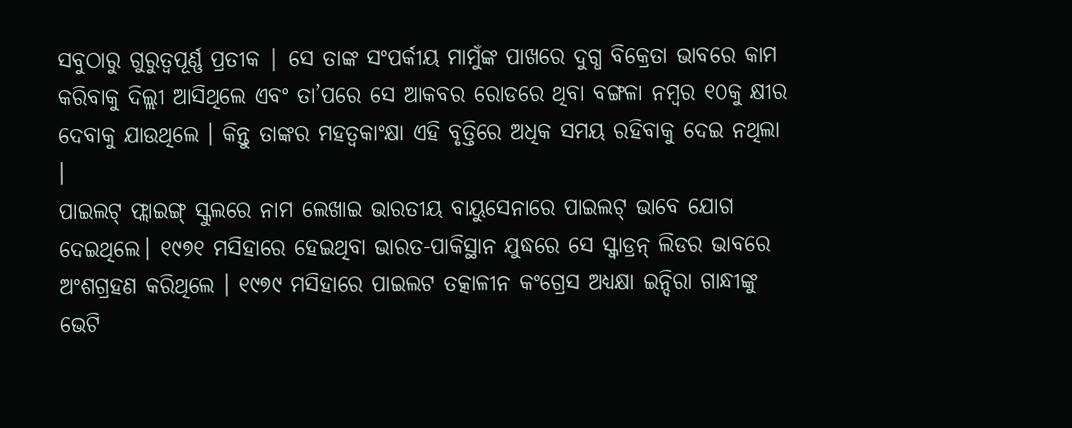ସବୁଠାରୁ ଗୁରୁତ୍ୱପୂର୍ଣ୍ଣ ପ୍ରତୀକ | ସେ ତାଙ୍କ ସଂପର୍କୀୟ ମାମୁଁଙ୍କ ପାଖରେ ଦୁଗ୍ଧ ବିକ୍ରେତା ଭାବରେ କାମ କରିବାକୁ ଦିଲ୍ଲୀ ଆସିଥିଲେ ଏବଂ ତା’ପରେ ସେ ଆକବର ରୋଡରେ ଥିବା ବଙ୍ଗଳା ନମ୍ବର ୧୦କୁ କ୍ଷୀର ଦେବାକୁ ଯାଉଥିଲେ । କିନ୍ତୁ ତାଙ୍କର ମହତ୍ୱକାଂକ୍ଷା ଏହି ବୃତ୍ତିରେ ଅଧିକ ସମୟ ରହିବାକୁ ଦେଇ ନଥିଲା ।
ପାଇଲଟ୍ ଫ୍ଲାଇଙ୍ଗ୍ ସ୍କୁଲରେ ନାମ ଲେଖାଇ ଭାରତୀୟ ବାୟୁସେନାରେ ପାଇଲଟ୍ ଭାବେ ଯୋଗ ଦେଇଥିଲେ। ୧୯୭୧ ମସିହାରେ ହେଇଥିବା ଭାରତ-ପାକିସ୍ଥାନ ଯୁଦ୍ଧରେ ସେ ସ୍କ୍ୱାଡ୍ରନ୍ ଲିଡର ଭାବରେ ଅଂଶଗ୍ରହଣ କରିଥିଲେ । ୧୯୭୯ ମସିହାରେ ପାଇଲଟ ତତ୍କାଳୀନ କଂଗ୍ରେସ ଅଧ୍ୟକ୍ଷା ଇନ୍ଦିରା ଗାନ୍ଧୀଙ୍କୁ ଭେଟି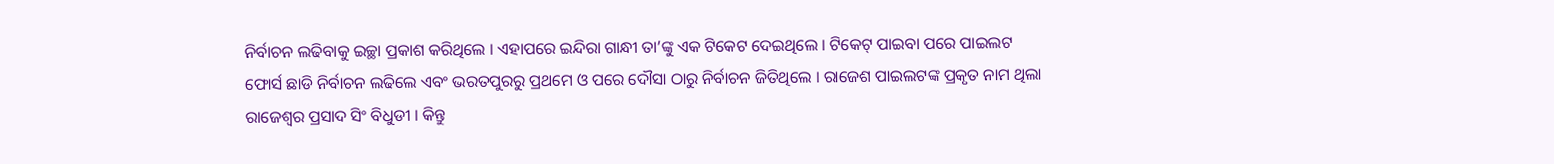ନିର୍ବାଚନ ଲଢିବାକୁ ଇଚ୍ଛା ପ୍ରକାଶ କରିଥିଲେ । ଏହାପରେ ଇନ୍ଦିରା ଗାନ୍ଧୀ ତା’ଙ୍କୁ ଏକ ଟିକେଟ ଦେଇଥିଲେ । ଟିକେଟ୍ ପାଇବା ପରେ ପାଇଲଟ ଫୋର୍ସ ଛାଡି ନିର୍ବାଚନ ଲଢିଲେ ଏବଂ ଭରତପୁରରୁ ପ୍ରଥମେ ଓ ପରେ ଦୌସା ଠାରୁ ନିର୍ବାଚନ ଜିତିଥିଲେ । ରାଜେଶ ପାଇଲଟଙ୍କ ପ୍ରକୃତ ନାମ ଥିଲା ରାଜେଶ୍ୱର ପ୍ରସାଦ ସିଂ ବିଧୁଡୀ । କିନ୍ତୁ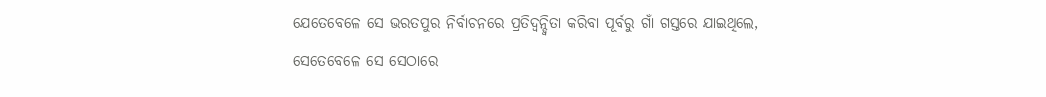ଯେତେବେଳେ ସେ ଭରତପୁର ନିର୍ବାଚନରେ ପ୍ରତିଦ୍ୱନ୍ଦ୍ୱିତା କରିବା ପୂର୍ବରୁ ଗାଁ ଗସ୍ତରେ ଯାଇଥିଲେ, ସେତେବେଳେ ସେ ସେଠାରେ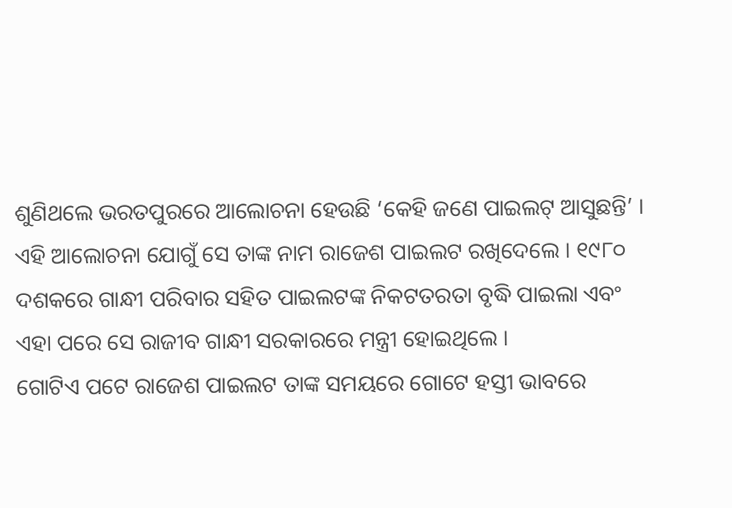ଶୁଣିଥଲେ ଭରତପୁରରେ ଆଲୋଚନା ହେଉଛି ‘କେହି ଜଣେ ପାଇଲଟ୍ ଆସୁଛନ୍ତି’ । ଏହି ଆଲୋଚନା ଯୋଗୁଁ ସେ ତାଙ୍କ ନାମ ରାଜେଶ ପାଇଲଟ ରଖିଦେଲେ । ୧୯୮୦ ଦଶକରେ ଗାନ୍ଧୀ ପରିବାର ସହିତ ପାଇଲଟଙ୍କ ନିକଟତରତା ବୃଦ୍ଧି ପାଇଲା ଏବଂ ଏହା ପରେ ସେ ରାଜୀବ ଗାନ୍ଧୀ ସରକାରରେ ମନ୍ତ୍ରୀ ହୋଇଥିଲେ ।
ଗୋଟିଏ ପଟେ ରାଜେଶ ପାଇଲଟ ତାଙ୍କ ସମୟରେ ଗୋଟେ ହସ୍ତୀ ଭାବରେ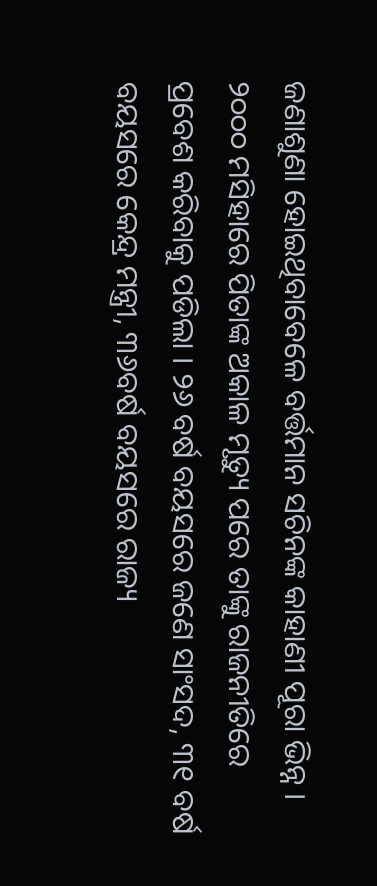ଜଣାଶୁଣା ହୋଇଥିବାବେଳେ ବର୍ତ୍ତମାନ ସଚିନଙ୍କ କାହାଣୀ ପୂରା ଭିନ୍ନ । ୨୦୦୦ ମସିହାରେ ପିତାଙ୍କ ଅକାଳ ମୃତ୍ୟୁ ପରେ ତାଙ୍କୁ ରାଜନୀତିରେ ପ୍ରବେଶ କରିବାକୁ ପଡିଲା । ୨୬ ବର୍ଷ ବୟସରେ ଜଣେ ସାଂସଦ, ୩୧ ବର୍ଷ ବୟସରେ କେନ୍ଦ୍ର ମନ୍ତ୍ରୀ, ୩୬ବର୍ଷ ବୟସରେ ରାଜ୍ୟ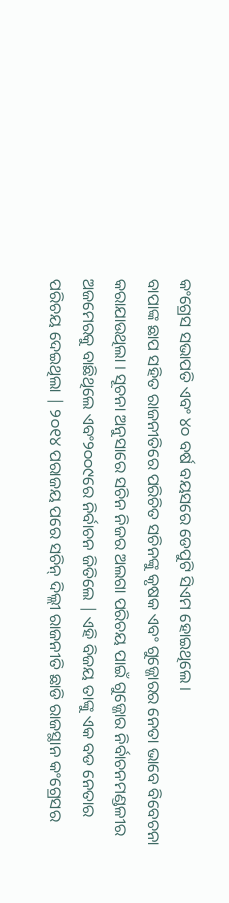କଂଗ୍ରେସ ସଭାପତି ଏବଂ ୪୦ ବର୍ଷ ବୟସରେ ଡେପୁଟି ସିଏମ ହୋଇଥିଲେ ।
ବାପାଙ୍କ ଛାପ ସହିତ ରାଜନୀତିରେ ପରିଚିତ ସଚିନଙ୍କୁ କୃଷକ ଏବଂ ଗୁଜ୍ଜୋରର ନେତା ଭାବେ ବିବେଚନା କରାଯାଉଥିଲା । ସୂଚନା ଅନୁସାରେ ସଚିନ ନିଜର ଅଲଗା ପରିଚୟ ପାଇଁ ଗୁଜ୍ଜୋର ନିର୍ବାଚନମଣ୍ଡଳୀର ଅଜମେରକୁ ବାଛିଥିଲେ ଏବଂ୨୦୦୯ରେ ନିର୍ବାଚନ ଜିତିଲେ | ଏହି ବିଜୟ ତାଙ୍କୁ ଏକ ବଡ ନେତାର ପରିଚୟ ଦେଇଥିଲା | ୨୦୧୪ ପରାଜୟ ପରେ ସଚିନ୍ ଦିଲ୍ଲୀ ରାଜନୀତି ଛାଡି ରାଜସ୍ଥାନ କଂଗ୍ରେସର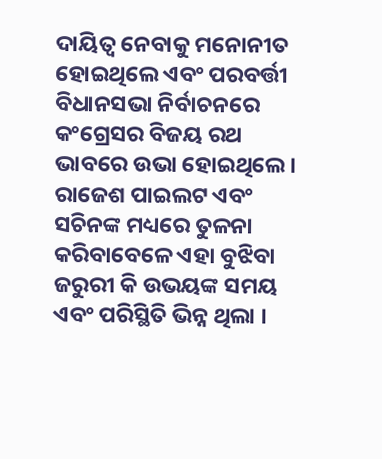ଦାୟିତ୍ୱ ନେବାକୁ ମନୋନୀତ ହୋଇଥିଲେ ଏବଂ ପରବର୍ତ୍ତୀ ବିଧାନସଭା ନିର୍ବାଚନରେ କଂଗ୍ରେସର ବିଜୟ ରଥ ଭାବରେ ଉଭା ହୋଇଥିଲେ।
ରାଜେଶ ପାଇଲଟ ଏବଂ ସଚିନଙ୍କ ମଧ୍ୟରେ ତୁଳନା କରିବାବେଳେ ଏହା ବୁଝିବା ଜରୁରୀ କି ଉଭୟଙ୍କ ସମୟ ଏବଂ ପରିସ୍ଥିତି ଭିନ୍ନ ଥିଲା ।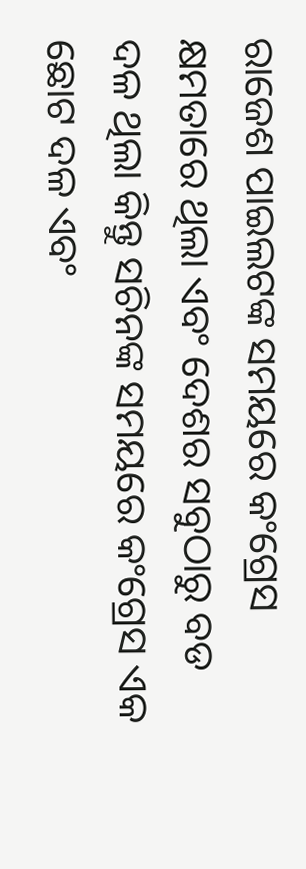ରାଜେଶ ପାଇଲଟଙ୍କ ସମୟରେ କଂଗ୍ରେସ କ୍ଷମତାରେ ଥିଲା ଏବଂ ଦେଶର ସବୁଠାରୁ ବଡ ଦଳ ଥିଲା କିନ୍ତୁ ସଚିନଙ୍କ ସମୟରେ କଂଗ୍ରେସ ଏକ ଛୋଟ ଦଳ ଏବଂ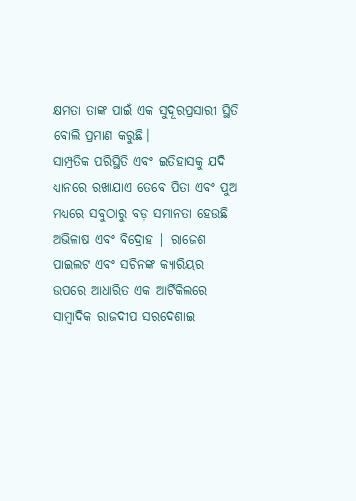କ୍ଷମତା ତାଙ୍କ ପାଇଁ ଏକ ସୁଦୂରପ୍ରସାରୀ ସ୍ଥିତି ବୋଲି ପ୍ରମାଣ କରୁଛି।
ସାମ୍ପ୍ରତିକ ପରିସ୍ଥିତି ଏବଂ ଇତିହାସକୁ ଯଦି ଧ୍ୟାନରେ ରଖାଯାଏ ତେବେ ପିତା ଏବଂ ପୁଅ ମଧ୍ୟରେ ସବୁଠାରୁ ବଡ଼ ସମାନତା ହେଉଛି ଅଭିଳାଷ ଏବଂ ବିଦ୍ରୋହ | ରାଜେଶ ପାଇଲଟ ଏବଂ ସଚିନଙ୍କ କ୍ୟାରିୟର ଉପରେ ଆଧାରିତ ଏକ ଆର୍ଟିକିଲରେ ସାମ୍ବାଦିକ ରାଜଦୀପ ସରଦେଶାଇ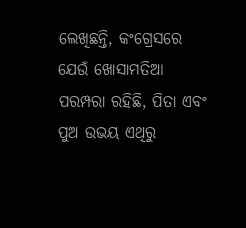ଲେଖିଛନ୍ତି, କଂଗ୍ରେସରେ ଯେଉଁ ଖୋସାମତିଆ ପରମ୍ପରା ରହିଛି, ପିତା ଏବଂ ପୁଅ ଉଭୟ ଏଥିରୁ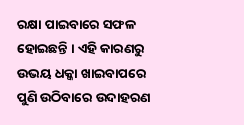ରକ୍ଷା ପାଇବାରେ ସଫଳ ହୋଇଛନ୍ତି । ଏହି କାରଣରୁ ଉଭୟ ଧକ୍କା ଖାଇବାପରେ ପୁଣି ଉଠିବାରେ ଉଦାହରଣ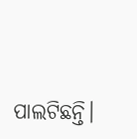ପାଲଟିଛନ୍ତି।